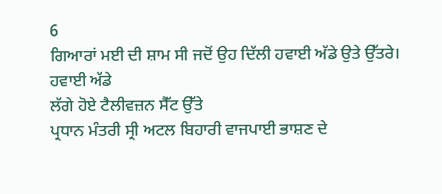6
ਗਿਆਰਾਂ ਮਈ ਦੀ ਸ਼ਾਮ ਸੀ ਜਦੋਂ ਉਹ ਦਿੱਲੀ ਹਵਾਈ ਅੱਡੇ ਉਤੇ ਉੱਤਰੇ।
ਹਵਾਈ ਅੱਡੇ
ਲੱਗੇ ਹੋਏ ਟੈਲੀਵਜ਼ਨ ਸੈੱਟ ਉੱਤੇ
ਪ੍ਰਧਾਨ ਮੰਤਰੀ ਸ੍ਰੀ ਅਟਲ ਬਿਹਾਰੀ ਵਾਜਪਾਈ ਭਾਸ਼ਣ ਦੇ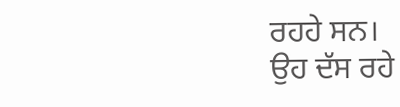ਰਹਹੇ ਸਨ।
ਉਹ ਦੱਸ ਰਹੇ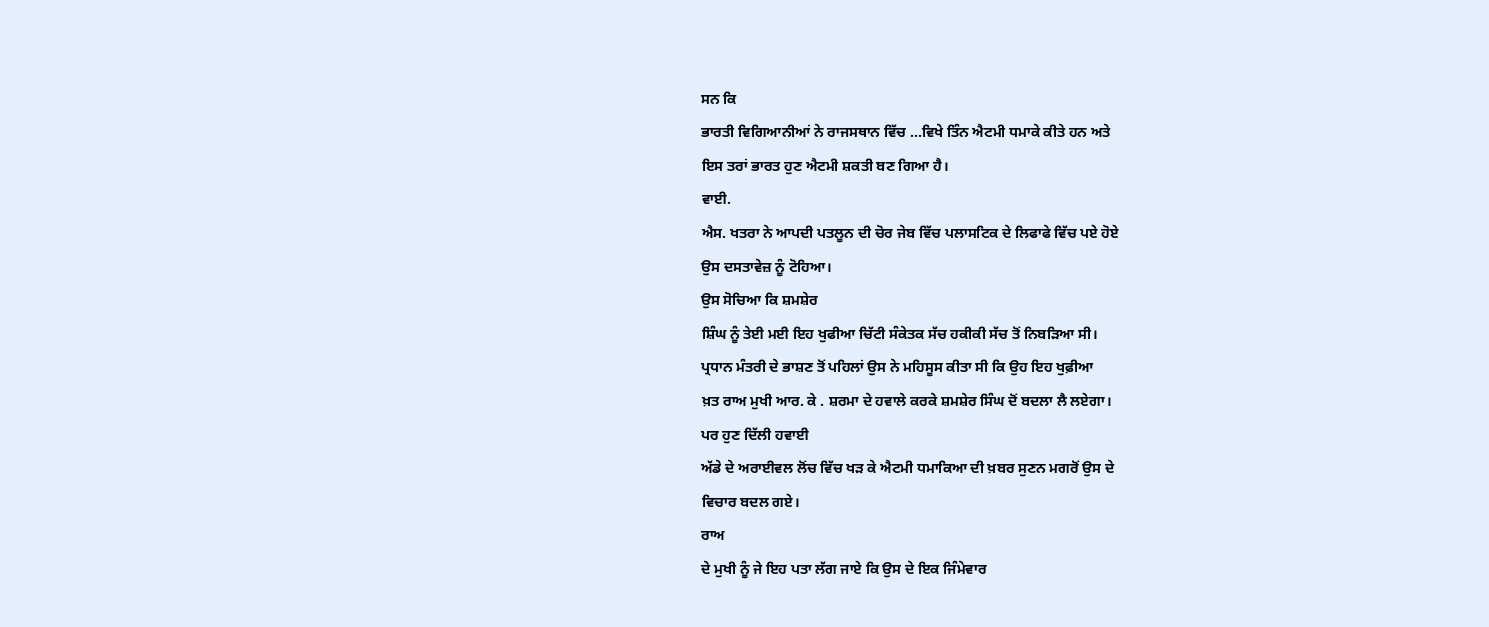ਸਨ ਕਿ
ਭਾਰਤੀ ਵਿਗਿਆਨੀਆਂ ਨੇ ਰਾਜਸਥਾਨ ਵਿੱਚ ...ਵਿਖੇ ਤਿੰਨ ਐਟਮੀ ਧਮਾਕੇ ਕੀਤੇ ਹਨ ਅਤੇ
ਇਸ ਤਰਾਂ ਭਾਰਤ ਹੁਣ ਐਟਮੀ ਸ਼ਕਤੀ ਬਣ ਗਿਆ ਹੈ।
ਵਾਈ.
ਐਸ. ਖਤਰਾ ਨੇ ਆਪਦੀ ਪਤਲੂਨ ਦੀ ਚੋਰ ਜੇਬ ਵਿੱਚ ਪਲਾਸਟਿਕ ਦੇ ਲਿਫਾਫੇ ਵਿੱਚ ਪਏ ਹੋਏ
ਉਸ ਦਸਤਾਵੇਜ਼ ਨੂੰ ਟੋਹਿਆ।
ਉਸ ਸੋਚਿਆ ਕਿ ਸ਼ਮਸ਼ੇਰ
ਸ਼ਿੰਘ ਨੂੰ ਤੇਈ ਮਈ ਇਹ ਖੁਫੀਆ ਚਿੱਟੀ ਸੰਕੇਤਕ ਸੱਚ ਹਕੀਕੀ ਸੱਚ ਤੋਂ ਨਿਬੜਿਆ ਸੀ।
ਪ੍ਰਧਾਨ ਮੰਤਰੀ ਦੇ ਭਾਸ਼ਣ ਤੋਂ ਪਹਿਲਾਂ ਉਸ ਨੇ ਮਹਿਸੂਸ ਕੀਤਾ ਸੀ ਕਿ ਉਹ ਇਹ ਖੁਫ਼ੀਆ
ਖ਼ਤ ਰਾਅ ਮੁਖੀ ਆਰ. ਕੇ . ਸ਼ਰਮਾ ਦੇ ਹਵਾਲੇ ਕਰਕੇ ਸ਼ਮਸ਼ੇਰ ਸਿੰਘ ਦੋਂ ਬਦਲਾ ਲੈ ਲਏਗਾ।
ਪਰ ਹੁਣ ਦਿੱਲੀ ਹਵਾਈ
ਅੱਡੇ ਦੇ ਅਰਾਈਵਲ ਲੋਂਚ ਵਿੱਚ ਖੜ ਕੇ ਐਟਮੀ ਧਮਾਕਿਆ ਦੀ ਖ਼ਬਰ ਸੁਣਨ ਮਗਰੋਂ ਉਸ ਦੇ
ਵਿਚਾਰ ਬਦਲ ਗਏ।
ਰਾਅ
ਦੇ ਮੁਖੀ ਨੂੰ ਜੇ ਇਹ ਪਤਾ ਲੱਗ ਜਾਏ ਕਿ ਉਸ ਦੇ ਇਕ ਜਿੰਮੇਵਾਰ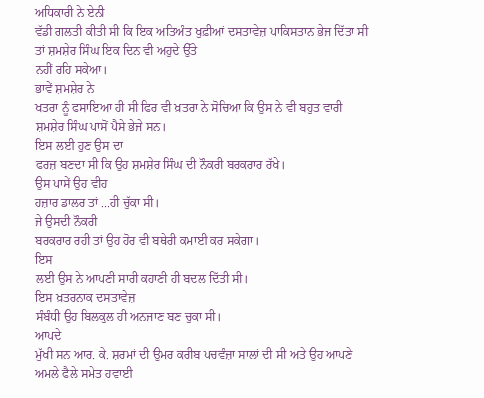ਅਧਿਕਾਰੀ ਨੇ ਏਨੀ
ਵੱਡੀ ਗਲਤੀ ਕੀਤੀ ਸੀ ਕਿ ਇਕ ਅਤਿਅੰਤ ਖੁਫ਼ੀਆਂ ਦਸਤਾਵੇਜ਼ ਪਾਕਿਸਤਾਨ ਭੇਜ ਦਿੱਤਾ ਸੀ
ਤਾਂ ਸ਼ਮਸ਼ੇਰ ਸਿੰਘ ਇਕ ਦਿਨ ਵੀ ਅਹੁਦੇ ਉੱਤੇ
ਨਹੀਂ ਰਹਿ ਸਕੇਆ।
ਭਾਵੇਂ ਸ਼ਮਸ਼ੇਰ ਨੇ
ਖਤਰਾ ਨੂੰ ਫਸਾਇਆ ਹੀ ਸੀ ਫਿਰ ਵੀ ਖ਼ਤਰਾ ਨੇ ਸੋਚਿਆ ਕਿ ਉਸ ਨੇ ਵੀ ਬਹੁਤ ਵਾਰੀ
ਸ਼ਮਸ਼ੇਰ ਸਿੰਘ ਪਾਸੋਂ ਪੈਸੇ ਭੇਜੇ ਸਨ।
ਇਸ ਲਈ ਹੁਣ ਉਸ ਦਾ
ਫਰਜ਼ ਬਣਦਾ ਸੀ ਕਿ ਉਹ ਸ਼ਮਸ਼ੇਰ ਸਿੰਘ ਦੀ ਨੌਕਰੀ ਬਰਕਰਾਰ ਰੱਖੇ।
ਉਸ ਪਾਸੇਂ ਉਹ ਵੀਹ
ਹਜ਼ਾਰ ਡਾਲਰ ਤਾਂ ...ਹੀ ਚੁੱਕਾ ਸੀ।
ਜੇ ਉਸਦੀ ਨੌਕਰੀ
ਬਰਕਰਾਰ ਰਹੀ ਤਾਂ ਉਹ ਹੋਰ ਵੀ ਬਥੇਰੀ ਕਮਾਈ ਕਰ ਸਕੇਗਾ।
ਇਸ
ਲਈ ਉਸ ਨੇ ਆਪਣੀ ਸਾਰੀ ਕਹਾਣੀ ਹੀ ਬਦਲ ਦਿੱਤੀ ਸੀ।
ਇਸ ਖ਼ਤਰਨਾਕ ਦਸਤਾਵੇਜ਼
ਸੰਬੰਧੀ ਉਹ ਬਿਲਕੁਲ ਹੀ ਅਨਜਾਣ ਬਣ ਚੁਕਾ ਸੀ।
ਆਪਦੇ
ਮੁੱਖੀ ਸਨ ਆਰ. ਕੇ. ਸ਼ਰਮਾਂ ਦੀ ਉਮਰ ਕਰੀਬ ਪਚਵੰਜ਼ਾ ਸਾਲਾਂ ਦੀ ਸੀ ਅਤੇ ਉਹ ਆਪਣੇ
ਅਮਲੇ ਫੈਲੇ ਸਮੇਤ ਹਵਾਈ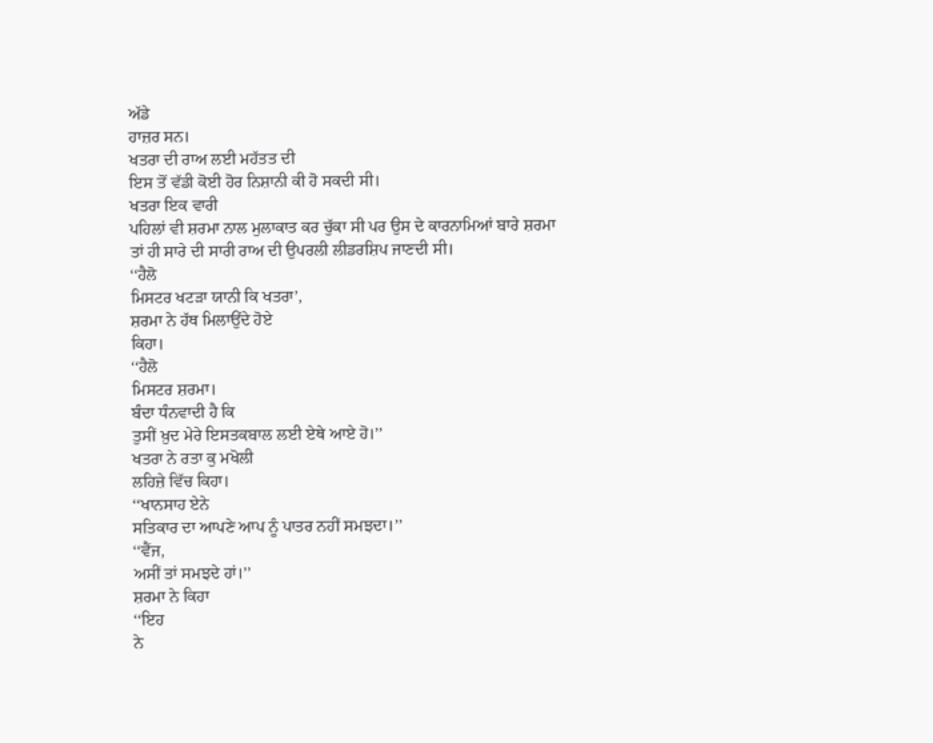ਅੱਡੇ
ਹਾਜ਼ਰ ਸਨ।
ਖਤਰਾ ਦੀ ਰਾਅ ਲਈ ਮਹੱਤਤ ਦੀ
ਇਸ ਤੋਂ ਵੱਡੀ ਕੋਈ ਹੋਰ ਨਿਸ਼ਾਨੀ ਕੀ ਹੋ ਸਕਦੀ ਸੀ।
ਖਤਰਾ ਇਕ ਵਾਰੀ
ਪਹਿਲਾਂ ਵੀ ਸ਼ਰਮਾ ਨਾਲ ਮੁਲਾਕਾਤ ਕਰ ਚੁੱਕਾ ਸੀ ਪਰ ਉਸ ਦੇ ਕਾਰਨਾਮਿਆਂ ਬਾਰੇ ਸ਼ਰਮਾ
ਤਾਂ ਹੀ ਸਾਰੇ ਦੀ ਸਾਰੀ ਰਾਅ ਦੀ ਉਪਰਲੀ ਲੀਡਰਸ਼ਿਪ ਜਾਣਦੀ ਸੀ।
‘‘ਹੈਲੋ
ਮਿਸਟਰ ਖਟੜਾ ਯਾਨੀ ਕਿ ਖਤਰਾ’,
ਸ਼ਰਮਾ ਨੇ ਹੱਥ ਮਿਲਾਉਂਦੇ ਹੋਏ
ਕਿਹਾ।
‘‘ਹੈਲੋ
ਮਿਸਟਰ ਸ਼ਰਮਾ।
ਬੰਦਾ ਧੰਨਵਾਦੀ ਹੈ ਕਿ
ਤੁਸੀਂ ਖ਼ੁਦ ਮੇਰੇ ਇਸਤਕਬਾਲ ਲਈ ਏਥੇ ਆਏ ਹੋ।’’
ਖਤਰਾ ਨੇ ਰਤਾ ਕੁ ਮਖੋਲੀ
ਲਹਿਜ਼ੇ ਵਿੱਚ ਕਿਹਾ।
‘‘ਖਾਨਸਾਹ ਏਨੇ
ਸਤਿਕਾਰ ਦਾ ਆਪਣੇ ਆਪ ਨੂੰ ਪਾਤਰ ਨਹੀਂ ਸਮਝਦਾ।’’
‘‘ਵੈਂਜ,
ਅਸੀਂ ਤਾਂ ਸਮਝਦੇ ਹਾਂ।’’
ਸ਼ਰਮਾ ਨੇ ਕਿਹਾ
‘‘ਇਹ
ਨੇ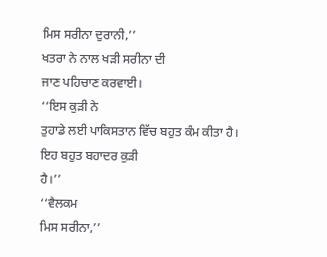ਮਿਸ ਸਰੀਨਾ ਦੁਰਾਨੀ,’’
ਖਤਰਾ ਨੇ ਨਾਲ ਖੜੀ ਸਰੀਨਾ ਦੀ
ਜਾਣ ਪਹਿਚਾਣ ਕਰਵਾਈ।
‘‘ਇਸ ਕੁੜੀ ਨੇ
ਤੁਹਾਡੇ ਲਈ ਪਾਕਿਸਤਾਨ ਵਿੱਚ ਬਹੁਤ ਕੰਮ ਕੀਤਾ ਹੈ।
ਇਹ ਬਹੁਤ ਬਹਾਦਰ ਕੁੜੀ
ਹੈ।’’
‘‘ਵੈਲਕਮ
ਮਿਸ ਸਰੀਨਾ,’’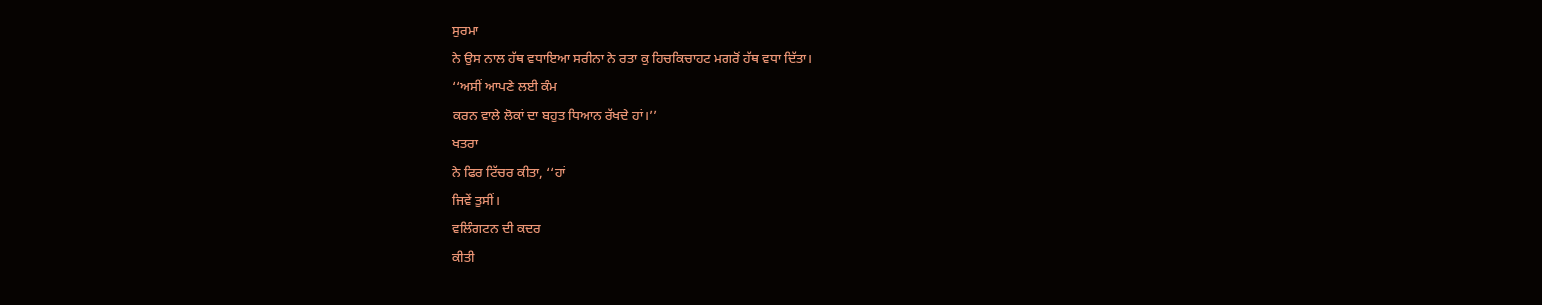ਸੁਰਮਾ
ਨੇ ਉਸ ਨਾਲ ਹੱਥ ਵਧਾਇਆ ਸਰੀਨਾ ਨੇ ਰਤਾ ਕੁ ਹਿਚਕਿਚਾਹਟ ਮਗਰੋਂ ਹੱਥ ਵਧਾ ਦਿੱਤਾ।
‘‘ਅਸੀਂ ਆਪਣੇ ਲਈ ਕੰਮ
ਕਰਨ ਵਾਲੇ ਲੋਕਾਂ ਦਾ ਬਹੁਤ ਧਿਆਨ ਰੱਖਦੇ ਹਾਂ।’’
ਖਤਰਾ
ਨੇ ਫਿਰ ਟਿੱਚਰ ਕੀਤਾ, ‘‘ਹਾਂ
ਜਿਵੇਂ ਤੁਸੀਂ।
ਵਲਿੰਗਟਨ ਦੀ ਕਦਰ
ਕੀਤੀ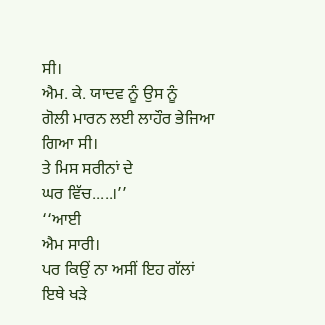ਸੀ।
ਐਮ. ਕੇ. ਯਾਦਵ ਨੂੰ ਉਸ ਨੂੰ
ਗੋਲੀ ਮਾਰਨ ਲਈ ਲਾਹੌਰ ਭੇਜਿਆ ਗਿਆ ਸੀ।
ਤੇ ਮਿਸ ਸਰੀਨਾਂ ਦੇ
ਘਰ ਵਿੱਚ.....।’’
‘‘ਆਈ
ਐਮ ਸਾਰੀ।
ਪਰ ਕਿਉਂ ਨਾ ਅਸੀਂ ਇਹ ਗੱਲਾਂ
ਇਥੇ ਖੜੇ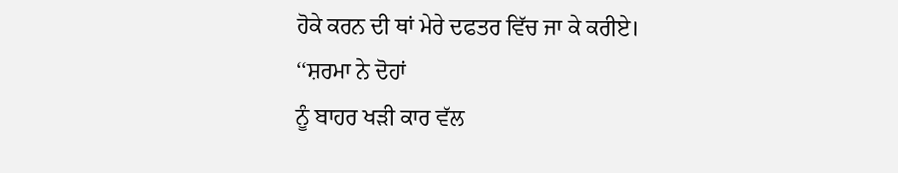ਹੋਕੇ ਕਰਨ ਦੀ ਥਾਂ ਮੇਰੇ ਦਫਤਰ ਵਿੱਚ ਜਾ ਕੇ ਕਰੀਏ।
‘‘ਸ਼ਰਮਾ ਨੇ ਦੋਹਾਂ
ਨੂੰ ਬਾਹਰ ਖੜੀ ਕਾਰ ਵੱਲ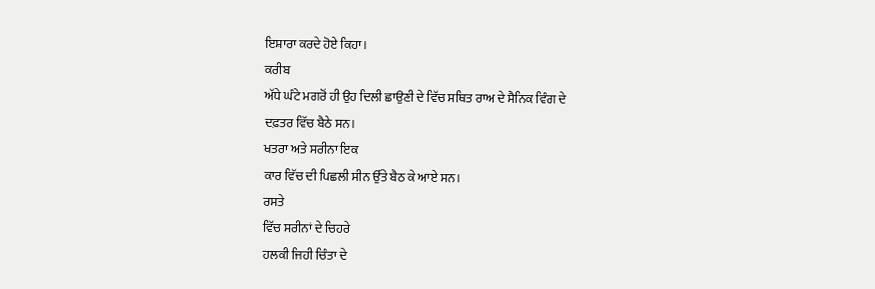ਇਸ਼ਾਰਾ ਕਰਦੇ ਹੋਏ ਕਿਹਾ।
ਕਰੀਬ
ਅੱਧੇ ਘੰਟੇ ਮਗਰੋਂ ਹੀ ਉਹ ਦਿਲੀ ਛਾਉਣੀ ਦੇ ਵਿੱਚ ਸਥਿਤ ਰਾਅ ਦੇ ਸੈਨਿਕ ਵਿੰਗ ਦੇ
ਦਫ਼ਤਰ ਵਿੱਚ ਬੈਠੇ ਸਨ।
ਖਤਰਾ ਅਤੇ ਸਰੀਨਾ ਇਕ
ਕਾਰ ਵਿੱਚ ਦੀ ਪਿਛਲੀ ਸੀਨ ਉੱਤੇ ਬੈਠ ਕੇ ਆਏ ਸਨ।
ਰਸਤੇ
ਵਿੱਚ ਸਰੀਨਾਂ ਦੇ ਚਿਹਰੇ
ਹਲਕੀ ਜਿਹੀ ਚਿੰਤਾ ਦੇ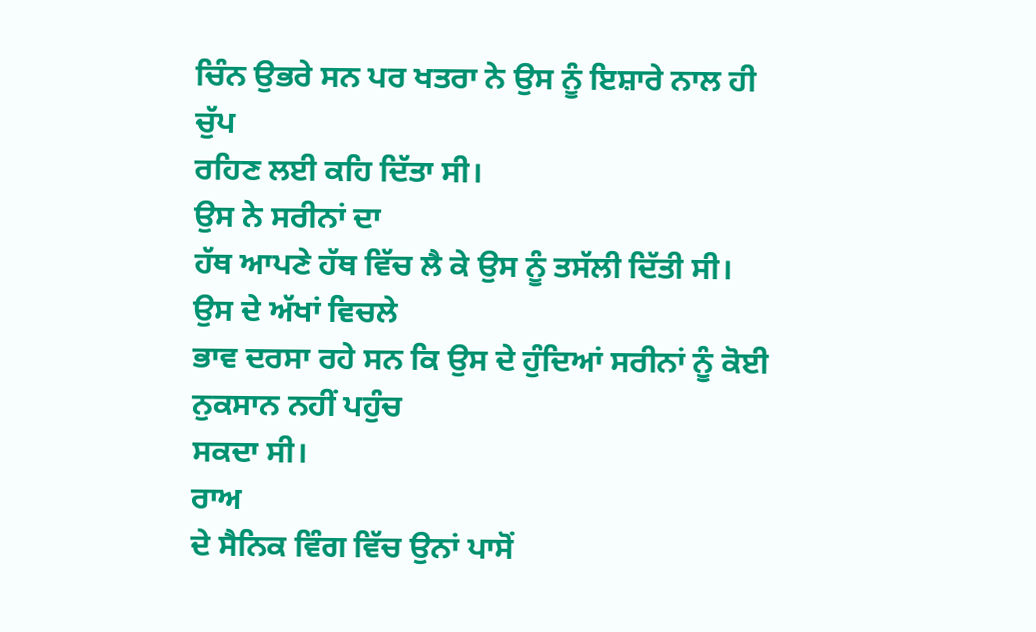ਚਿੰਨ ਉਭਰੇ ਸਨ ਪਰ ਖਤਰਾ ਨੇ ਉਸ ਨੂੰ ਇਸ਼ਾਰੇ ਨਾਲ ਹੀ ਚੁੱਪ
ਰਹਿਣ ਲਈ ਕਹਿ ਦਿੱਤਾ ਸੀ।
ਉਸ ਨੇ ਸਰੀਨਾਂ ਦਾ
ਹੱਥ ਆਪਣੇ ਹੱਥ ਵਿੱਚ ਲੈ ਕੇ ਉਸ ਨੂੰ ਤਸੱਲੀ ਦਿੱਤੀ ਸੀ।
ਉਸ ਦੇ ਅੱਖਾਂ ਵਿਚਲੇ
ਭਾਵ ਦਰਸਾ ਰਹੇ ਸਨ ਕਿ ਉਸ ਦੇ ਹੁੰਦਿਆਂ ਸਰੀਨਾਂ ਨੂੰ ਕੋਈ ਨੁਕਸਾਨ ਨਹੀਂ ਪਹੁੰਚ
ਸਕਦਾ ਸੀ।
ਰਾਅ
ਦੇ ਸੈਨਿਕ ਵਿੰਗ ਵਿੱਚ ਉਨਾਂ ਪਾਸੋਂ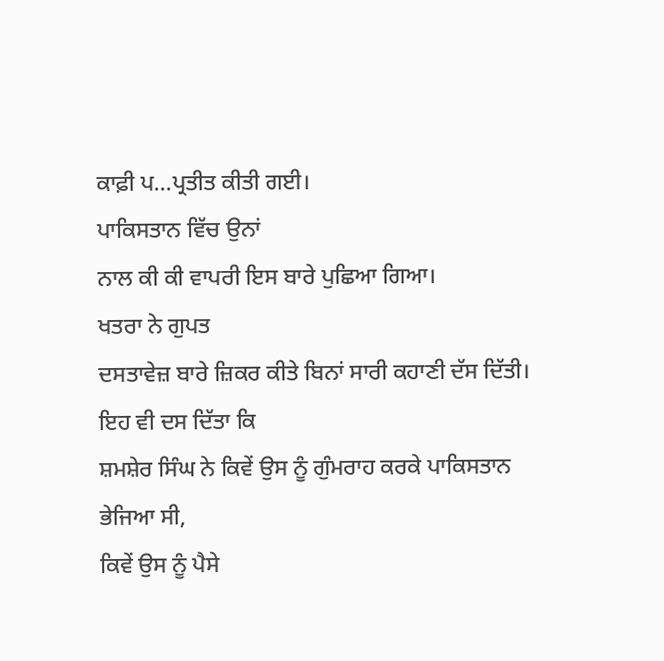ਕਾਫ਼ੀ ਪ...ਪ੍ਰਤੀਤ ਕੀਤੀ ਗਈ।
ਪਾਕਿਸਤਾਨ ਵਿੱਚ ਉਨਾਂ
ਨਾਲ ਕੀ ਕੀ ਵਾਪਰੀ ਇਸ ਬਾਰੇ ਪੁਛਿਆ ਗਿਆ।
ਖਤਰਾ ਨੇ ਗੁਪਤ
ਦਸਤਾਵੇਜ਼ ਬਾਰੇ ਜ਼ਿਕਰ ਕੀਤੇ ਬਿਨਾਂ ਸਾਰੀ ਕਹਾਣੀ ਦੱਸ ਦਿੱਤੀ।
ਇਹ ਵੀ ਦਸ ਦਿੱਤਾ ਕਿ
ਸ਼ਮਸ਼ੇਰ ਸਿੰਘ ਨੇ ਕਿਵੇਂ ਉਸ ਨੂੰ ਗੁੰਮਰਾਹ ਕਰਕੇ ਪਾਕਿਸਤਾਨ ਭੇਜਿਆ ਸੀ,
ਕਿਵੇਂ ਉਸ ਨੂੰ ਪੈਸੇ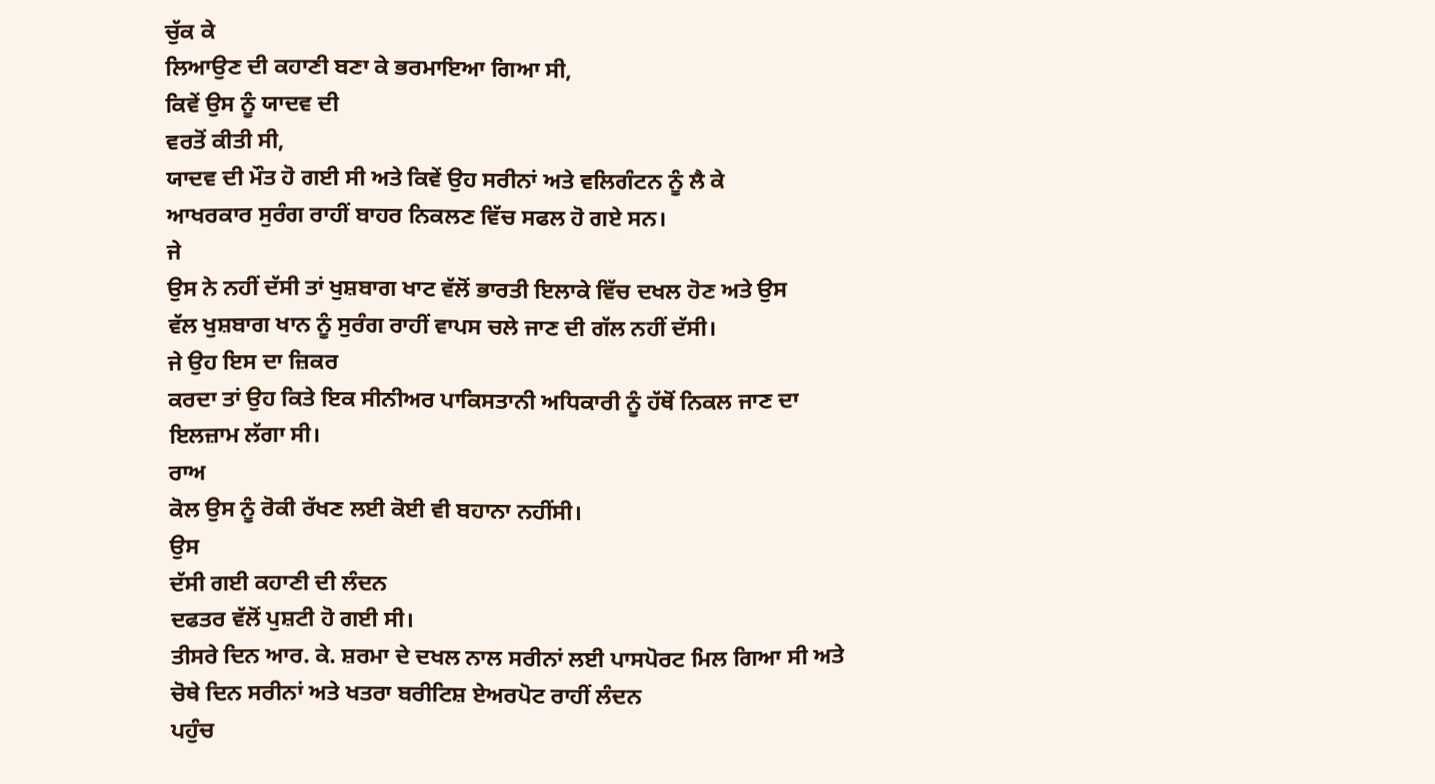ਚੁੱਕ ਕੇ
ਲਿਆਉਣ ਦੀ ਕਹਾਣੀ ਬਣਾ ਕੇ ਭਰਮਾਇਆ ਗਿਆ ਸੀ,
ਕਿਵੇਂ ਉਸ ਨੂੰ ਯਾਦਵ ਦੀ
ਵਰਤੋਂ ਕੀਤੀ ਸੀ,
ਯਾਦਵ ਦੀ ਮੌਤ ਹੋ ਗਈ ਸੀ ਅਤੇ ਕਿਵੇਂ ਉਹ ਸਰੀਨਾਂ ਅਤੇ ਵਲਿਗੰਟਨ ਨੂੰ ਲੈ ਕੇ
ਆਖਰਕਾਰ ਸੁਰੰਗ ਰਾਹੀਂ ਬਾਹਰ ਨਿਕਲਣ ਵਿੱਚ ਸਫਲ ਹੋ ਗਏ ਸਨ।
ਜੇ
ਉਸ ਨੇ ਨਹੀਂ ਦੱਸੀ ਤਾਂ ਖੁਸ਼ਬਾਗ ਖਾਟ ਵੱਲੋਂ ਭਾਰਤੀ ਇਲਾਕੇ ਵਿੱਚ ਦਖਲ ਹੋਣ ਅਤੇ ਉਸ
ਵੱਲ ਖੁਸ਼ਬਾਗ ਖਾਨ ਨੂੰ ਸੁਰੰਗ ਰਾਹੀਂ ਵਾਪਸ ਚਲੇ ਜਾਣ ਦੀ ਗੱਲ ਨਹੀਂ ਦੱਸੀ।
ਜੇ ਉਹ ਇਸ ਦਾ ਜ਼ਿਕਰ
ਕਰਦਾ ਤਾਂ ਉਹ ਕਿਤੇ ਇਕ ਸੀਨੀਅਰ ਪਾਕਿਸਤਾਨੀ ਅਧਿਕਾਰੀ ਨੂੰ ਹੱਥੋਂ ਨਿਕਲ ਜਾਣ ਦਾ
ਇਲਜ਼ਾਮ ਲੱਗਾ ਸੀ।
ਰਾਅ
ਕੋਲ ਉਸ ਨੂੰ ਰੋਕੀ ਰੱਖਣ ਲਈ ਕੋਈ ਵੀ ਬਹਾਨਾ ਨਹੀਂਸੀ।
ਉਸ
ਦੱਸੀ ਗਈ ਕਹਾਣੀ ਦੀ ਲੰਦਨ
ਦਫਤਰ ਵੱਲੋਂ ਪੁਸ਼ਟੀ ਹੋ ਗਈ ਸੀ।
ਤੀਸਰੇ ਦਿਨ ਆਰ. ਕੇ. ਸ਼ਰਮਾ ਦੇ ਦਖਲ ਨਾਲ ਸਰੀਨਾਂ ਲਈ ਪਾਸਪੋਰਟ ਮਿਲ ਗਿਆ ਸੀ ਅਤੇ
ਚੋਥੇ ਦਿਨ ਸਰੀਨਾਂ ਅਤੇ ਖਤਰਾ ਬਰੀਟਿਸ਼ ਏਅਰਪੋਟ ਰਾਹੀਂ ਲੰਦਨ
ਪਹੁੰਚ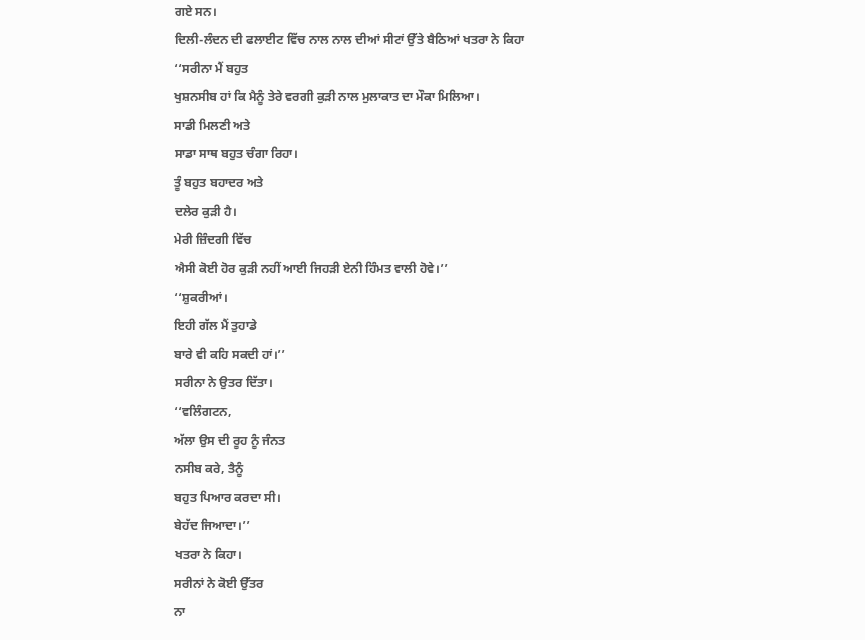ਗਏ ਸਨ।
ਦਿਲੀ-ਲੰਦਨ ਦੀ ਫਲਾਈਟ ਵਿੱਚ ਨਾਲ ਨਾਲ ਦੀਆਂ ਸੀਟਾਂ ਉੱਤੇ ਬੈਠਿਆਂ ਖਤਰਾ ਨੇ ਕਿਹਾ
‘‘ਸਰੀਨਾ ਮੈਂ ਬਹੁਤ
ਖੁਸ਼ਨਸੀਬ ਹਾਂ ਕਿ ਮੈਨੂੰ ਤੇਰੇ ਵਰਗੀ ਕੁੜੀ ਨਾਲ ਮੁਲਾਕਾਤ ਦਾ ਮੌਕਾ ਮਿਲਿਆ।
ਸਾਡੀ ਮਿਲਣੀ ਅਤੇ
ਸਾਡਾ ਸਾਥ ਬਹੁਤ ਚੰਗਾ ਰਿਹਾ।
ਤੂੰ ਬਹੁਤ ਬਹਾਦਰ ਅਤੇ
ਦਲੇਰ ਕੁੜੀ ਹੈ।
ਮੇਰੀ ਜ਼ਿੰਦਗੀ ਵਿੱਚ
ਐਸੀ ਕੋਈ ਹੋਰ ਕੁੜੀ ਨਹੀਂ ਆਈ ਜਿਹੜੀ ਏਨੀ ਹਿੰਮਤ ਵਾਲੀ ਹੋਵੇ।’’
‘‘ਸ਼ੁਕਰੀਆਂ।
ਇਹੀ ਗੱਲ ਮੈਂ ਤੁਹਾਡੇ
ਬਾਰੇ ਵੀ ਕਹਿ ਸਕਦੀ ਹਾਂ।’’
ਸਰੀਨਾ ਨੇ ਉਤਰ ਦਿੱਤਾ।
‘‘ਵਲਿੰਗਟਨ,
ਅੱਲਾ ਉਸ ਦੀ ਰੂਹ ਨੂੰ ਜੰਨਤ
ਨਸੀਬ ਕਰੇ, ਤੈਨੂੰ
ਬਹੁਤ ਪਿਆਰ ਕਰਦਾ ਸੀ।
ਬੇਹੱਦ ਜਿਆਦਾ।’’
ਖਤਰਾ ਨੇ ਕਿਹਾ।
ਸਰੀਨਾਂ ਨੇ ਕੋਈ ਉੱਤਰ
ਨਾ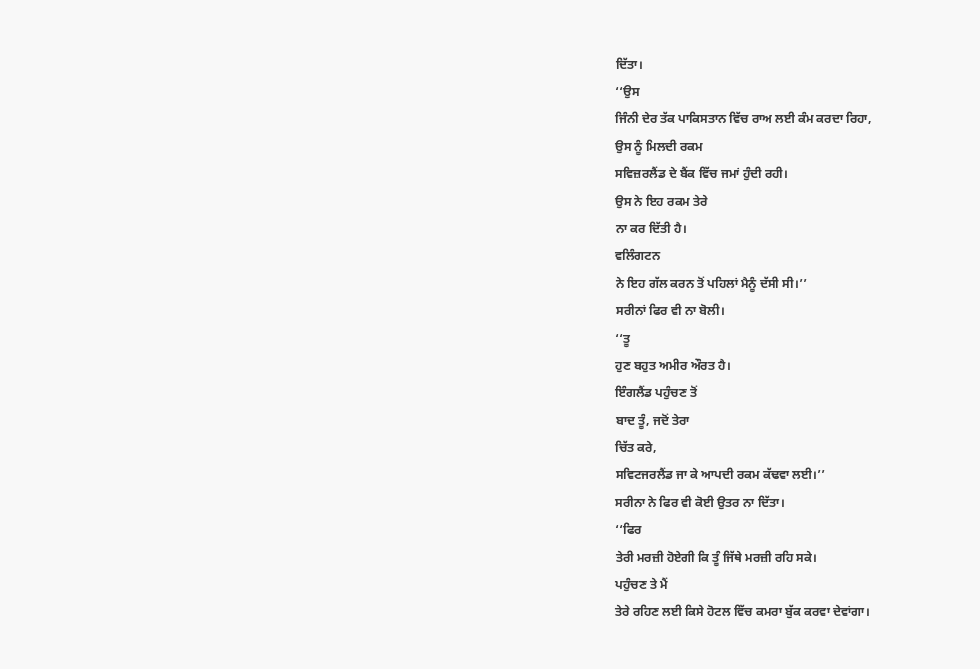ਦਿੱਤਾ।
‘‘ਉਸ
ਜਿੰਨੀ ਦੇਰ ਤੱਕ ਪਾਕਿਸਤਾਨ ਵਿੱਚ ਰਾਅ ਲਈ ਕੰਮ ਕਰਦਾ ਰਿਹਾ,
ਉਸ ਨੂੰ ਮਿਲਦੀ ਰਕਮ
ਸਵਿਜ਼ਰਲੈਂਡ ਦੇ ਬੈਂਕ ਵਿੱਚ ਜਮਾਂ ਹੁੰਦੀ ਰਹੀ।
ਉਸ ਨੇ ਇਹ ਰਕਮ ਤੇਰੇ
ਨਾ ਕਰ ਦਿੱਤੀ ਹੈ।
ਵਲਿੰਗਟਨ
ਨੇ ਇਹ ਗੱਲ ਕਰਨ ਤੋਂ ਪਹਿਲਾਂ ਮੈਨੂੰ ਦੱਸੀ ਸੀ।’’
ਸਰੀਨਾਂ ਫਿਰ ਵੀ ਨਾ ਬੋਲੀ।
‘‘ਤੂ
ਹੁਣ ਬਹੁਤ ਅਮੀਰ ਔਰਤ ਹੈ।
ਇੰਗਲੈਂਡ ਪਹੁੰਚਣ ਤੋਂ
ਬਾਦ ਤੂੰ, ਜਦੋਂ ਤੇਰਾ
ਚਿੱਤ ਕਰੇ,
ਸਵਿਟਜਰਲੈਂਡ ਜਾ ਕੇ ਆਪਦੀ ਰਕਮ ਕੱਢਵਾ ਲਈ।’’
ਸਰੀਨਾ ਨੇ ਫਿਰ ਵੀ ਕੋਈ ਉਤਰ ਨਾ ਦਿੱਤਾ।
‘‘ਫਿਰ
ਤੇਰੀ ਮਰਜ਼ੀ ਹੋਏਗੀ ਕਿ ਤੂੰ ਜਿੱਥੇ ਮਰਜ਼ੀ ਰਹਿ ਸਕੇ।
ਪਹੁੰਚਣ ਤੇ ਮੈਂ
ਤੇਰੇ ਰਹਿਣ ਲਈ ਕਿਸੇ ਹੋਟਲ ਵਿੱਚ ਕਮਰਾ ਬੁੱਕ ਕਰਵਾ ਦੇਵਾਂਗਾ।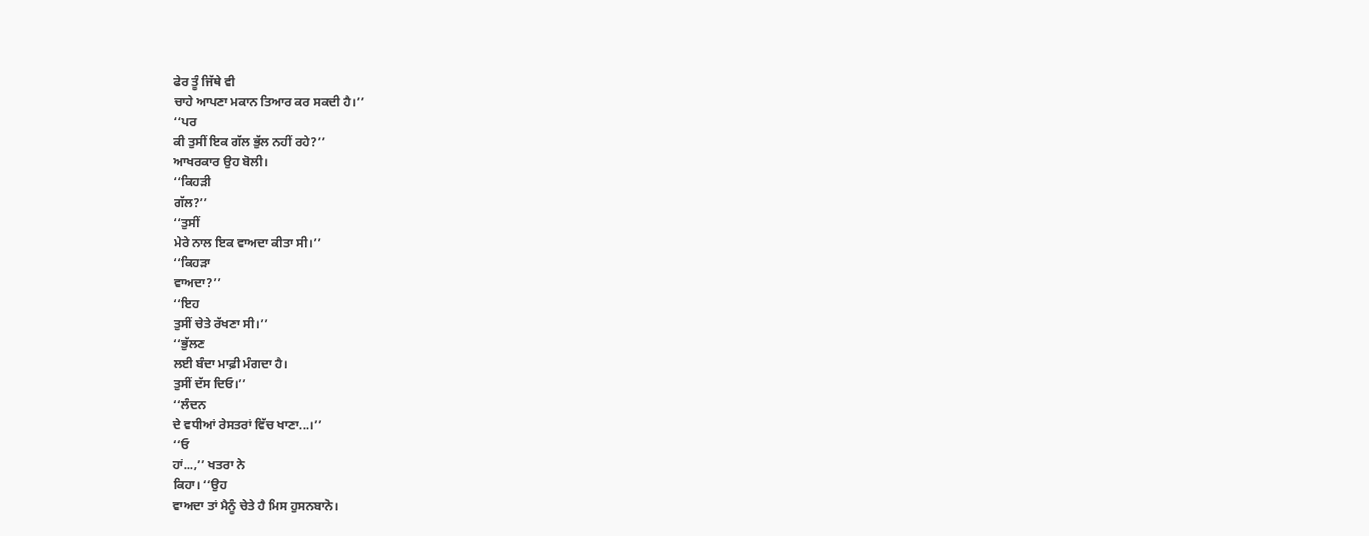ਫੇਰ ਤੂੰ ਜਿੱਥੇ ਵੀ
ਚਾਹੇ ਆਪਣਾ ਮਕਾਨ ਤਿਆਰ ਕਰ ਸਕਦੀ ਹੈ।’’
‘‘ਪਰ
ਕੀ ਤੁਸੀਂ ਇਕ ਗੱਲ ਭੁੱਲ ਨਹੀਂ ਰਹੇ?’’
ਆਖਰਕਾਰ ਉਹ ਬੋਲੀ।
‘‘ਕਿਹੜੀ
ਗੱਲ?’’
‘‘ਤੁਸੀਂ
ਮੇਰੇ ਨਾਲ ਇਕ ਵਾਅਦਾ ਕੀਤਾ ਸੀ।’’
‘‘ਕਿਹੜਾ
ਵਾਅਦਾ?’’
‘‘ਇਹ
ਤੁਸੀਂ ਚੇਤੇ ਰੱਖਣਾ ਸੀ।’’
‘‘ਭੁੱਲਣ
ਲਈ ਬੰਦਾ ਮਾਫ਼ੀ ਮੰਗਦਾ ਹੈ।
ਤੁਸੀਂ ਦੱਸ ਦਿਓ।’’
‘‘ਲੰਦਨ
ਦੇ ਵਧੀਆਂ ਰੇਸਤਰਾਂ ਵਿੱਚ ਖਾਣਾ...।’’
‘‘ਓ
ਹਾਂ...,’’ ਖਤਰਾ ਨੇ
ਕਿਹਾ। ‘‘ਉਹ
ਵਾਅਦਾ ਤਾਂ ਮੈਨੂੰ ਚੇਤੇ ਹੈ ਮਿਸ ਹੁਸਨਬਾਨੋ।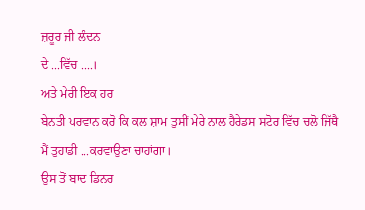ਜ਼ਰੂਰ ਜੀ ਲੰਦਨ
ਦੇ ...ਵਿੱਚ ....।
ਅਤੇ ਮੇਰੀ ਇਕ ਹਰ
ਬੇਨਤੀ ਪਰਵਾਨ ਕਰੋ ਕਿ ਕਲ ਸ਼ਾਮ ਤੁਸੀਂ ਮੇਰੇ ਨਾਲ ਹੈਰੇਡਸ ਸਟੋਰ ਵਿੱਚ ਚਲੋ ਜਿੱਥੈ
ਮੈਂ ਤੁਹਾਡੀ ...ਕਰਵਾਉਣਾ ਚਾਹਾਂਗਾ।
ਉਸ ਤੋਂ ਬਾਦ ਡਿਨਰ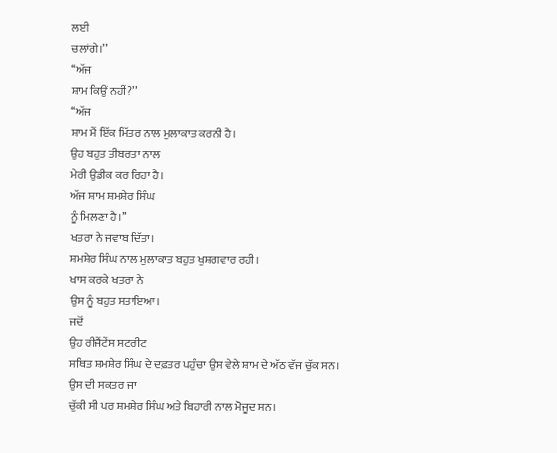ਲਈ
ਚਲਾਂਗੇ।’’
‘‘ਅੱਜ
ਸ਼ਾਮ ਕਿਉਂ ਨਹੀਂ?’’
‘‘ਅੱਜ
ਸ਼ਾਮ ਮੈਂ ਇੱਕ ਮਿੱਤਰ ਨਾਲ ਮੁਲਾਕਾਤ ਕਰਨੀ ਹੈ।
ਉਹ ਬਹੁਤ ਤੀਬਰਤਾ ਨਾਲ
ਮੇਰੀ ਉਡੀਕ ਕਰ ਰਿਹਾ ਹੈ।
ਅੱਜ ਸ਼ਾਮ ਸ਼ਮਸ਼ੇਰ ਸਿੰਘ
ਨੂੰ ਮਿਲਣਾ ਹੈ।’’
ਖਤਰਾ ਨੇ ਜਵਾਬ ਦਿੱਤਾ।
ਸ਼ਮਸ਼ੇਰ ਸਿੰਘ ਨਾਲ ਮੁਲਾਕਾਤ ਬਹੁਤ ਖੁਸ਼ਗਵਾਰ ਰਹੀ।
ਖਾਸ ਕਰਕੇ ਖਤਰਾ ਨੇ
ਉਸ ਨੂੰ ਬਹੁਤ ਸਤਾਇਆ।
ਜਦੋਂ
ਉਹ ਰੀਜੈਂਟੇਂਸ ਸਟਰੀਟ
ਸਥਿਤ ਸ਼ਮਸ਼ੇਰ ਸਿੰਘ ਦੇ ਦਫ਼ਤਰ ਪਹੁੰਚਾ ਉਸ ਵੇਲੇ ਸ਼ਾਮ ਦੇ ਅੱਠ ਵੱਜ ਚੁੱਕ ਸਨ।
ਉਸ ਦੀ ਸਕਤਰ ਜਾ
ਚੁੱਕੀ ਸੀ ਪਰ ਸ਼ਮਸ਼ੇਰ ਸਿੰਘ ਅਤੇ ਬਿਹਾਰੀ ਨਾਲ ਮੋਜੂਦ ਸਨ।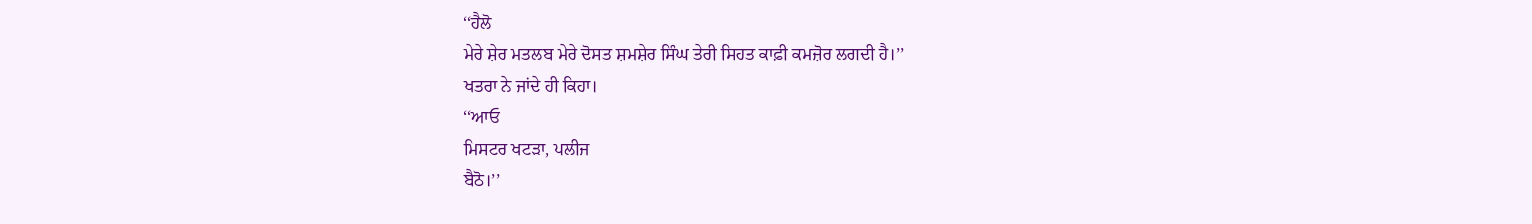‘‘ਹੈਲੋ
ਮੇਰੇ ਸ਼ੇਰ ਮਤਲਬ ਮੇਰੇ ਦੋਸਤ ਸ਼ਮਸ਼ੇਰ ਸਿੰਘ ਤੇਰੀ ਸਿਹਤ ਕਾਫ਼ੀ ਕਮਜ਼ੋਰ ਲਗਦੀ ਹੈ।’’
ਖਤਰਾ ਨੇ ਜਾਂਦੇ ਹੀ ਕਿਹਾ।
‘‘ਆਓ
ਮਿਸਟਰ ਖਟੜਾ, ਪਲੀਜ
ਬੈਠੋ।’’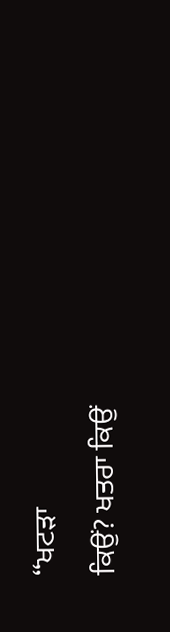‘‘ਖਟੜਾ
ਕਿਉਂ? ਖਤਰਾ ਕਿਉਂ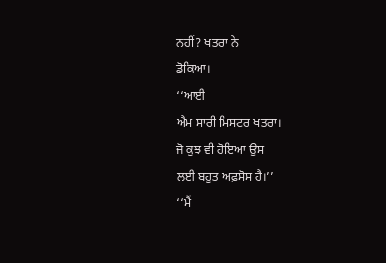ਨਹੀਂ? ਖਤਰਾ ਨੇ
ਡੋਕਿਆ।
‘‘ਆਈ
ਐਮ ਸਾਰੀ ਮਿਸਟਰ ਖਤਰਾ।
ਜੋ ਕੁਝ ਵੀ ਹੋਇਆ ਉਸ
ਲਈ ਬਹੁਤ ਅਫ਼ਸੋਸ ਹੈ।’’
‘‘ਮੈਂ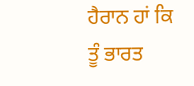ਹੈਰਾਨ ਹਾਂ ਕਿ ਤੂੰ ਭਾਰਤ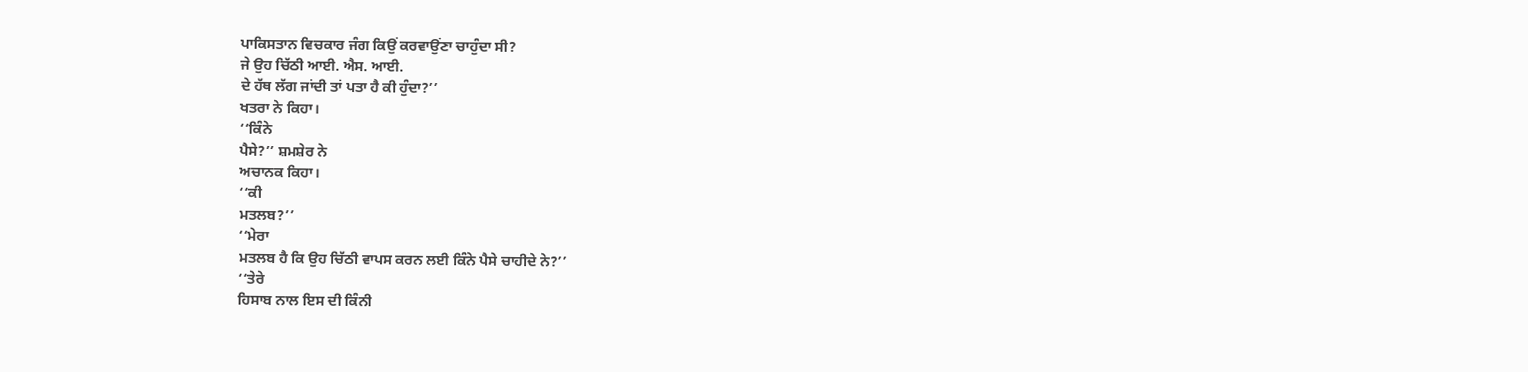ਪਾਕਿਸਤਾਨ ਵਿਚਕਾਰ ਜੰਗ ਕਿਉਂ ਕਰਵਾਉਂਣਾ ਚਾਹੁੰਦਾ ਸੀ?
ਜੇ ਉਹ ਚਿੱਠੀ ਆਈ. ਐਸ. ਆਈ.
ਦੇ ਹੱਥ ਲੱਗ ਜਾਂਦੀ ਤਾਂ ਪਤਾ ਹੈ ਕੀ ਹੁੰਦਾ?’’
ਖਤਰਾ ਨੇ ਕਿਹਾ।
‘‘ਕਿੰਨੇ
ਪੈਸੇ?’’ ਸ਼ਮਸ਼ੇਰ ਨੇ
ਅਚਾਨਕ ਕਿਹਾ।
‘‘ਕੀ
ਮਤਲਬ?’’
‘‘ਮੇਰਾ
ਮਤਲਬ ਹੈ ਕਿ ਉਹ ਚਿੱਠੀ ਵਾਪਸ ਕਰਨ ਲਈ ਕਿੰਨੇ ਪੈਸੇ ਚਾਹੀਦੇ ਨੇ?’’
‘‘ਤੇਰੇ
ਹਿਸਾਬ ਨਾਲ ਇਸ ਦੀ ਕਿੰਨੀ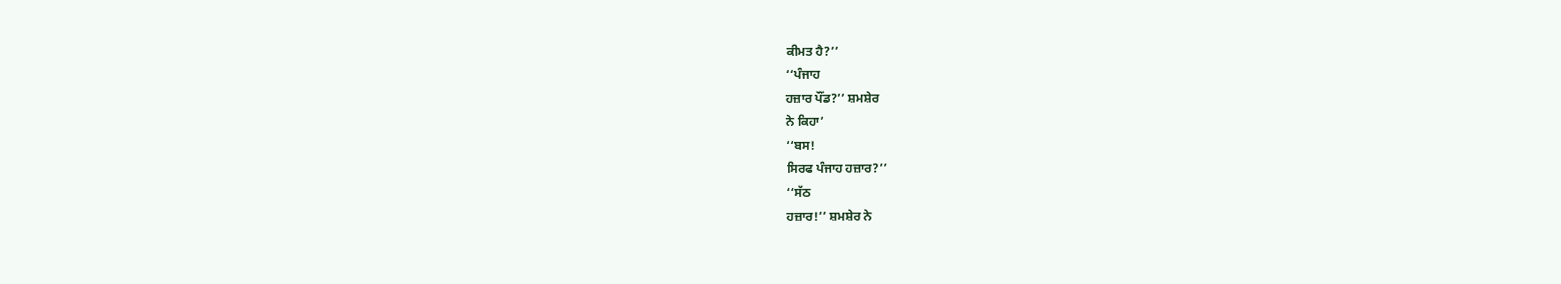ਕੀਮਤ ਹੈ?’’
‘‘ਪੰਜਾਹ
ਹਜ਼ਾਰ ਪੌਂਡ?’’ ਸ਼ਮਸ਼ੇਰ
ਨੇ ਕਿਹਾ’
‘‘ਬਸ!
ਸਿਰਫ ਪੰਜਾਹ ਹਜ਼ਾਰ?’’
‘‘ਸੱਠ
ਹਜ਼ਾਰ!’’ ਸ਼ਮਸ਼ੇਰ ਨੇ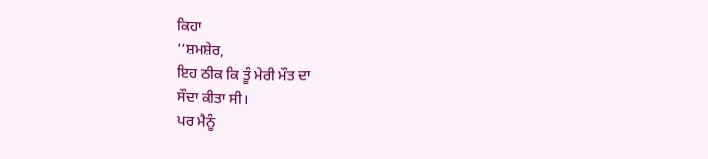ਕਿਹਾ
‘‘ਸ਼ਮਸ਼ੇਰ,
ਇਹ ਠੀਕ ਕਿ ਤੂੰ ਮੇਰੀ ਮੌਤ ਦਾ
ਸੌਦਾ ਕੀਤਾ ਸੀ।
ਪਰ ਮੈਨੂੰ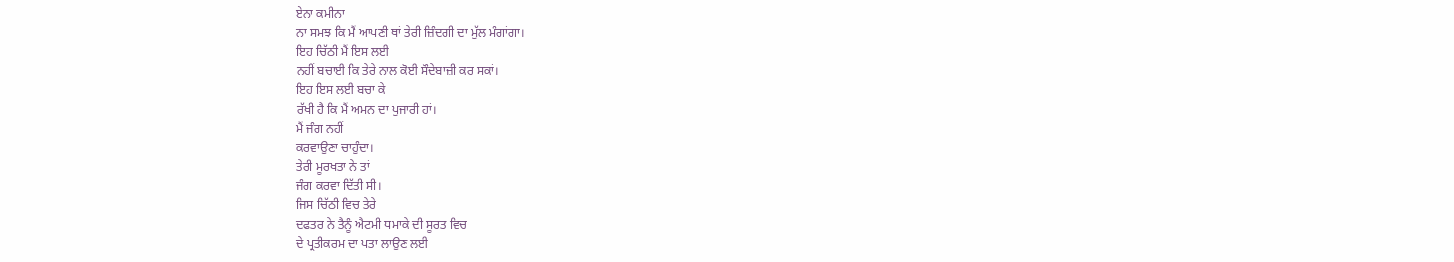ਏਨਾ ਕਮੀਨਾ
ਨਾ ਸਮਝ ਕਿ ਮੈਂ ਆਪਣੀ ਥਾਂ ਤੇਰੀ ਜ਼ਿੰਦਗੀ ਦਾ ਮੁੱਲ ਮੰਗਾਂਗਾ।
ਇਹ ਚਿੱਠੀ ਮੈਂ ਇਸ ਲਈ
ਨਹੀਂ ਬਚਾਈ ਕਿ ਤੇਰੇ ਨਾਲ ਕੋਈ ਸੌਦੇਬਾਜ਼ੀ ਕਰ ਸਕਾਂ।
ਇਹ ਇਸ ਲਈ ਬਚਾ ਕੇ
ਰੱਖੀ ਹੈ ਕਿ ਮੈਂ ਅਮਨ ਦਾ ਪੁਜਾਰੀ ਹਾਂ।
ਮੈਂ ਜੰਗ ਨਹੀਂ
ਕਰਵਾਉਣਾ ਚਾਹੁੰਦਾ।
ਤੇਰੀ ਮੂਰਖਤਾ ਨੇ ਤਾਂ
ਜੰਗ ਕਰਵਾ ਦਿੱਤੀ ਸੀ।
ਜਿਸ ਚਿੱਠੀ ਵਿਚ ਤੇਰੇ
ਦਫਤਰ ਨੇ ਤੈਨੂੰ ਐਟਮੀ ਧਮਾਕੇ ਦੀ ਸੂਰਤ ਵਿਚ
ਦੇ ਪ੍ਰਤੀਕਰਮ ਦਾ ਪਤਾ ਲਾਉਣ ਲਈ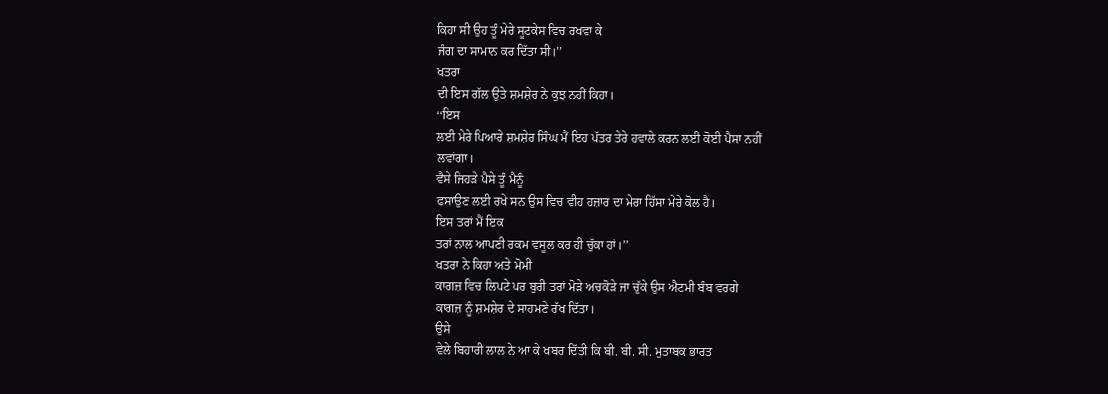ਕਿਹਾ ਸੀ ਉਹ ਤੂੰ ਮੇਰੇ ਸੂਟਕੇਸ ਵਿਚ ਰਖਵਾ ਕੇ
ਜੰਗ ਦਾ ਸਾਮਾਨ ਕਰ ਦਿੱਤਾ ਸੀ।’’
ਖਤਰਾ
ਦੀ ਇਸ ਗੱਲ ਉਤੇ ਸ਼ਮਸ਼ੇਰ ਨੇ ਕੁਝ ਨਹੀਂ ਕਿਹਾ।
‘‘ਇਸ
ਲਈ ਮੇਰੇ ਪਿਆਰੇ ਸ਼ਮਸ਼ੇਰ ਸਿੰਘ ਮੈਂ ਇਹ ਪੱਤਰ ਤੇਰੇ ਹਵਾਲੇ ਕਰਨ ਲਈ ਕੋਈ ਪੈਸਾ ਨਹੀਂ
ਲਵਾਂਗਾ।
ਵੈਸੇ ਜਿਹੜੇ ਪੈਸੇ ਤੂੰ ਮੈਨੂੰ
ਫਸਾਉਣ ਲਈ ਰਖੇ ਸਨ ਉਸ ਵਿਚ ਵੀਹ ਹਜ਼ਾਰ ਦਾ ਮੇਰਾ ਹਿੱਸਾ ਮੇਰੇ ਕੋਲ ਹੈ।
ਇਸ ਤਰਾਂ ਮੈਂ ਇਕ
ਤਰਾਂ ਨਾਲ ਆਪਣੀ ਰਕਮ ਵਸੂਲ ਕਰ ਹੀ ਚੁੱਕਾ ਹਾਂ।’’
ਖਤਰਾ ਨੇ ਕਿਹਾ ਅਤੇ ਮੋਮੀ
ਕਾਗਜ਼ ਵਿਚ ਲਿਪਟੇ ਪਰ ਬੁਰੀ ਤਰਾਂ ਮੋੜੇ ਅਚਕੋੜੇ ਜਾ ਚੁੱਕੇ ਉਸ ਐਟਮੀ ਬੰਬ ਵਰਗੇ
ਕਾਗਜ਼ ਨੂੰ ਸ਼ਮਸ਼ੇਰ ਦੇ ਸਾਹਮਣੇ ਰੱਖ ਦਿੱਤਾ।
ਉਸੇ
ਵੇਲੇ ਬਿਹਾਰੀ ਲਾਲ ਨੇ ਆ ਕੇ ਖਬਰ ਦਿੱਤੀ ਕਿ ਬੀ. ਬੀ. ਸੀ. ਮੁਤਾਬਕ ਭਾਰਤ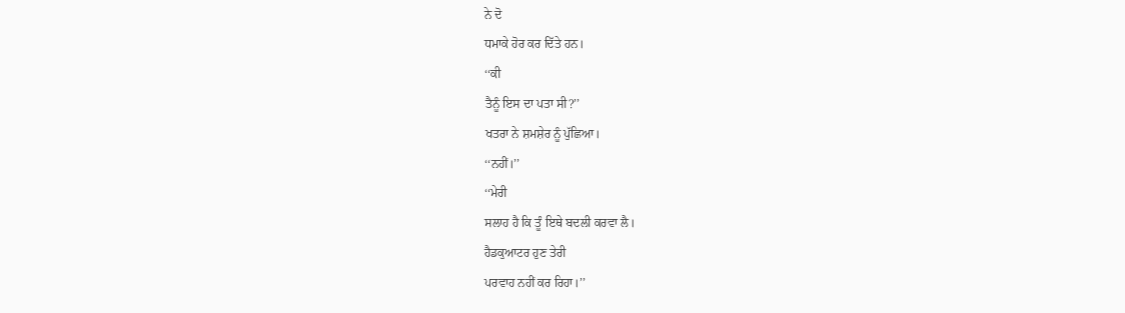ਨੇ ਦੋ
ਧਮਾਕੇ ਹੋਰ ਕਰ ਦਿੱਤੇ ਹਨ।
‘‘ਕੀ
ਤੈਨੂੰ ਇਸ ਦਾ ਪਤਾ ਸੀ?’’
ਖਤਰਾ ਨੇ ਸ਼ਮਸ਼ੇਰ ਨੂੰ ਪੁੱਛਿਆ।
‘‘ਨਹੀਂ।’’
‘‘ਮੇਰੀ
ਸਲਾਹ ਹੈ ਕਿ ਤੂੰ ਇਥੇ ਬਦਲੀ ਕਰਵਾ ਲੈ।
ਹੈਡਕੁਆਟਰ ਹੁਣ ਤੇਰੀ
ਪਰਵਾਹ ਨਹੀਂ ਕਰ ਰਿਹਾ।’’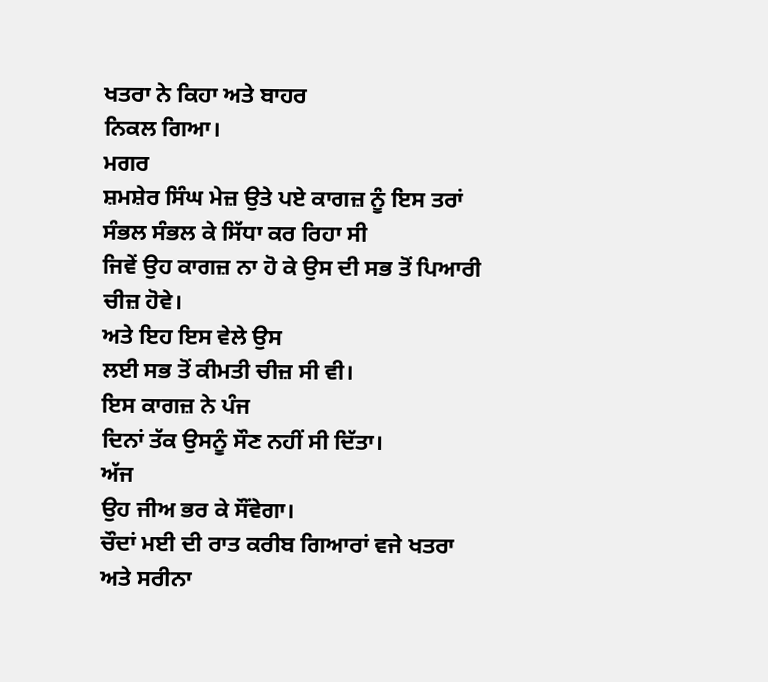ਖਤਰਾ ਨੇ ਕਿਹਾ ਅਤੇ ਬਾਹਰ
ਨਿਕਲ ਗਿਆ।
ਮਗਰ
ਸ਼ਮਸ਼ੇਰ ਸਿੰਘ ਮੇਜ਼ ਉਤੇ ਪਏ ਕਾਗਜ਼ ਨੂੰ ਇਸ ਤਰਾਂ ਸੰਭਲ ਸੰਭਲ ਕੇ ਸਿੱਧਾ ਕਰ ਰਿਹਾ ਸੀ
ਜਿਵੇਂ ਉਹ ਕਾਗਜ਼ ਨਾ ਹੋ ਕੇ ਉਸ ਦੀ ਸਭ ਤੋਂ ਪਿਆਰੀ ਚੀਜ਼ ਹੋਵੇ।
ਅਤੇ ਇਹ ਇਸ ਵੇਲੇ ਉਸ
ਲਈ ਸਭ ਤੋਂ ਕੀਮਤੀ ਚੀਜ਼ ਸੀ ਵੀ।
ਇਸ ਕਾਗਜ਼ ਨੇ ਪੰਜ
ਦਿਨਾਂ ਤੱਕ ਉਸਨੂੰ ਸੌਣ ਨਹੀਂ ਸੀ ਦਿੱਤਾ।
ਅੱਜ
ਉਹ ਜੀਅ ਭਰ ਕੇ ਸੌਂਵੇਗਾ।
ਚੌਦਾਂ ਮਈ ਦੀ ਰਾਤ ਕਰੀਬ ਗਿਆਰਾਂ ਵਜੇ ਖਤਰਾ ਅਤੇ ਸਰੀਨਾ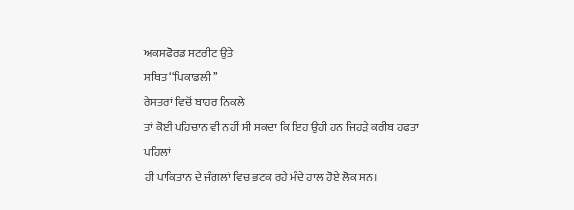ਅਕਸਫੋਰਡ ਸਟਰੀਟ ਉਤੇ
ਸਥਿਤ ‘‘ਪਿਕਾਡਲੀ’’
ਰੇਸਤਰਾਂ ਵਿਚੋਂ ਬਾਹਰ ਨਿਕਲੇ
ਤਾਂ ਕੋਈ ਪਹਿਚਾਨ ਵੀ ਨਹੀਂ ਸੀ ਸਕਦਾ ਕਿ ਇਹ ਉਹੀ ਹਨ ਜਿਹੜੇ ਕਰੀਬ ਹਫਤਾ ਪਹਿਲਾਂ
ਹੀ ਪਾਕਿਤਾਨ ਦੇ ਜੰਗਲਾਂ ਵਿਚ ਭਟਕ ਰਹੇ ਮੰਦੇ ਹਾਲ ਹੋਏ ਲੋਕ ਸਨ।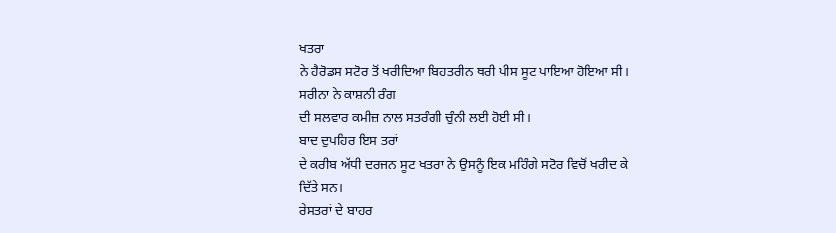ਖਤਰਾ
ਨੇ ਹੈਰੋਡਸ ਸਟੋਰ ਤੋਂ ਖਰੀਦਿਆ ਬਿਹਤਰੀਨ ਥਰੀ ਪੀਸ ਸੂਟ ਪਾਇਆ ਹੋਇਆ ਸੀ।
ਸਰੀਨਾ ਨੇ ਕਾਸ਼ਨੀ ਰੰਗ
ਦੀ ਸਲਵਾਰ ਕਮੀਜ਼ ਨਾਲ ਸਤਰੰਗੀ ਚੁੰਨੀ ਲਈ ਹੋਈ ਸੀ।
ਬਾਦ ਦੁਪਹਿਰ ਇਸ ਤਰਾਂ
ਦੇ ਕਰੀਬ ਅੱਧੀ ਦਰਜਨ ਸੂਟ ਖਤਰਾ ਨੇ ਉਸਨੂੰ ਇਕ ਮਹਿੰਗੇ ਸਟੋਰ ਵਿਚੋਂ ਖਰੀਦ ਕੇ
ਦਿੱਤੇ ਸਨ।
ਰੇਸਤਰਾਂ ਦੇ ਬਾਹਰ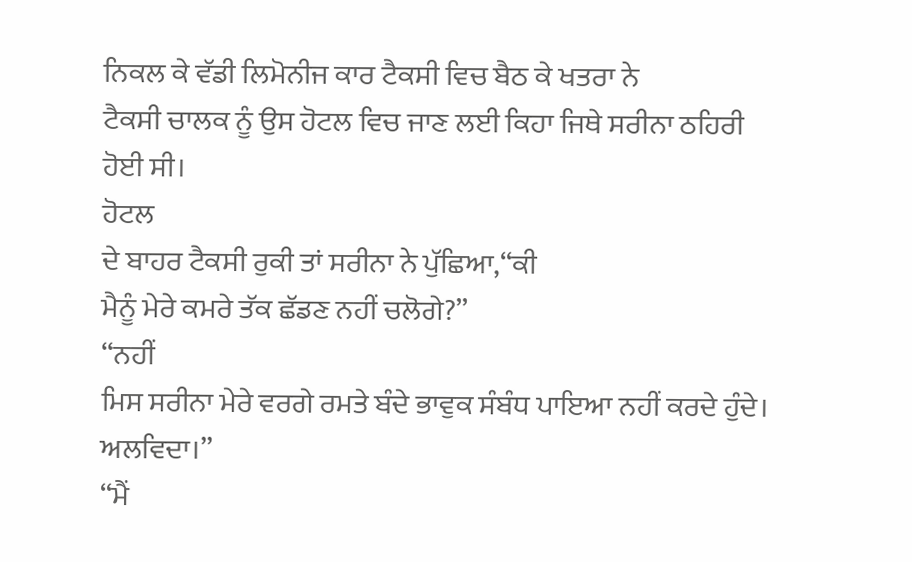ਨਿਕਲ ਕੇ ਵੱਡੀ ਲਿਮੋਨੀਜ ਕਾਰ ਟੈਕਸੀ ਵਿਚ ਬੈਠ ਕੇ ਖਤਰਾ ਨੇ
ਟੈਕਸੀ ਚਾਲਕ ਨੂੰ ਉਸ ਹੋਟਲ ਵਿਚ ਜਾਣ ਲਈ ਕਿਹਾ ਜਿਥੇ ਸਰੀਨਾ ਠਹਿਰੀ ਹੋਈ ਸੀ।
ਹੋਟਲ
ਦੇ ਬਾਹਰ ਟੈਕਸੀ ਰੁਕੀ ਤਾਂ ਸਰੀਨਾ ਨੇ ਪੁੱਛਿਆ,‘‘ਕੀ
ਮੈਨੂੰ ਮੇਰੇ ਕਮਰੇ ਤੱਕ ਛੱਡਣ ਨਹੀਂ ਚਲੋਗੇ?’’
‘‘ਨਹੀਂ
ਮਿਸ ਸਰੀਨਾ ਮੇਰੇ ਵਰਗੇ ਰਮਤੇ ਬੰਦੇ ਭਾਵੁਕ ਸੰਬੰਧ ਪਾਇਆ ਨਹੀਂ ਕਰਦੇ ਹੁੰਦੇ।
ਅਲਵਿਦਾ।’’
‘‘ਮੈਂ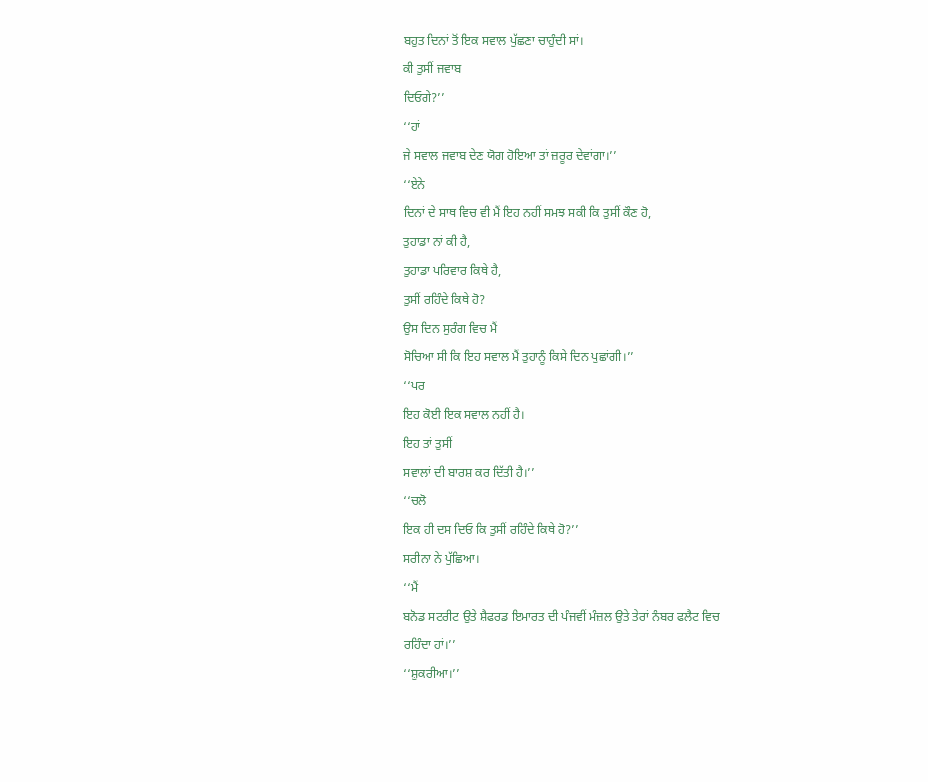ਬਹੁਤ ਦਿਨਾਂ ਤੋਂ ਇਕ ਸਵਾਲ ਪੁੱਛਣਾ ਚਾਹੁੰਦੀ ਸਾਂ।
ਕੀ ਤੁਸੀਂ ਜਵਾਬ
ਦਿਓਗੇ?’’
‘‘ਹਾਂ
ਜੇ ਸਵਾਲ ਜਵਾਬ ਦੇਣ ਯੋਗ ਹੋਇਆ ਤਾਂ ਜ਼ਰੂਰ ਦੇਵਾਂਗਾ।’’
‘‘ਏਨੇ
ਦਿਨਾਂ ਦੇ ਸਾਥ ਵਿਚ ਵੀ ਮੈਂ ਇਹ ਨਹੀਂ ਸਮਝ ਸਕੀ ਕਿ ਤੁਸੀਂ ਕੌਣ ਹੋ,
ਤੁਹਾਡਾ ਨਾਂ ਕੀ ਹੈ,
ਤੁਹਾਡਾ ਪਰਿਵਾਰ ਕਿਥੇ ਹੈ,
ਤੁਸੀਂ ਰਹਿੰਦੇ ਕਿਥੇ ਹੋ?
ਉਸ ਦਿਨ ਸੁਰੰਗ ਵਿਚ ਮੈਂ
ਸੋਚਿਆ ਸੀ ਕਿ ਇਹ ਸਵਾਲ ਮੈਂ ਤੁਹਾਨੂੰ ਕਿਸੇ ਦਿਨ ਪੁਛਾਂਗੀ।’’
‘‘ਪਰ
ਇਹ ਕੋਈ ਇਕ ਸਵਾਲ ਨਹੀਂ ਹੈ।
ਇਹ ਤਾਂ ਤੁਸੀਂ
ਸਵਾਲਾਂ ਦੀ ਬਾਰਸ਼ ਕਰ ਦਿੱਤੀ ਹੈ।’’
‘‘ਚਲੋ
ਇਕ ਹੀ ਦਸ ਦਿਓ ਕਿ ਤੁਸੀਂ ਰਹਿੰਦੇ ਕਿਥੇ ਹੋ?’’
ਸਰੀਨਾ ਨੇ ਪੁੱਛਿਆ।
‘‘ਮੈਂ
ਬਨੋਡ ਸਟਰੀਟ ਉਤੇ ਸ਼ੈਫਰਡ ਇਮਾਰਤ ਦੀ ਪੰਜਵੀਂ ਮੰਜ਼ਲ ਉਤੇ ਤੇਰਾਂ ਨੰਬਰ ਫਲੈਟ ਵਿਚ
ਰਹਿੰਦਾ ਹਾਂ।’’
‘‘ਸ਼ੁਕਰੀਆ।’’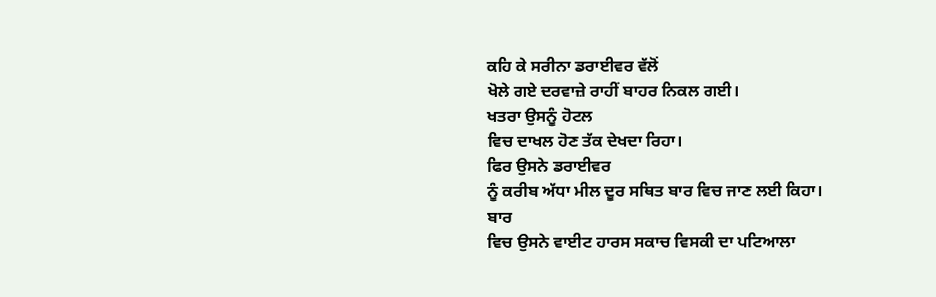ਕਹਿ ਕੇ ਸਰੀਨਾ ਡਰਾਈਵਰ ਵੱਲੋਂ
ਖੋਲੇ ਗਏ ਦਰਵਾਜ਼ੇ ਰਾਹੀਂ ਬਾਹਰ ਨਿਕਲ ਗਈ।
ਖਤਰਾ ਉਸਨੂੰ ਹੋਟਲ
ਵਿਚ ਦਾਖਲ ਹੋਣ ਤੱਕ ਦੇਖਦਾ ਰਿਹਾ।
ਫਿਰ ਉਸਨੇ ਡਰਾਈਵਰ
ਨੂੰ ਕਰੀਬ ਅੱਧਾ ਮੀਲ ਦੂਰ ਸਥਿਤ ਬਾਰ ਵਿਚ ਜਾਣ ਲਈ ਕਿਹਾ।
ਬਾਰ
ਵਿਚ ਉਸਨੇ ਵਾਈਟ ਹਾਰਸ ਸਕਾਚ ਵਿਸਕੀ ਦਾ ਪਟਿਆਲਾ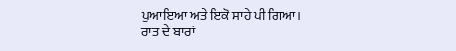ਪੁਆਇਆ ਅਤੇ ਇਕੋ ਸਾਹੇ ਪੀ ਗਿਆ।
ਰਾਤ ਦੇ ਬਾਰਾਂ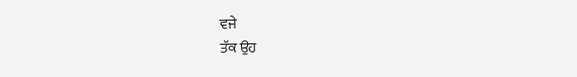ਵਜੇ
ਤੱਕ ਉਹ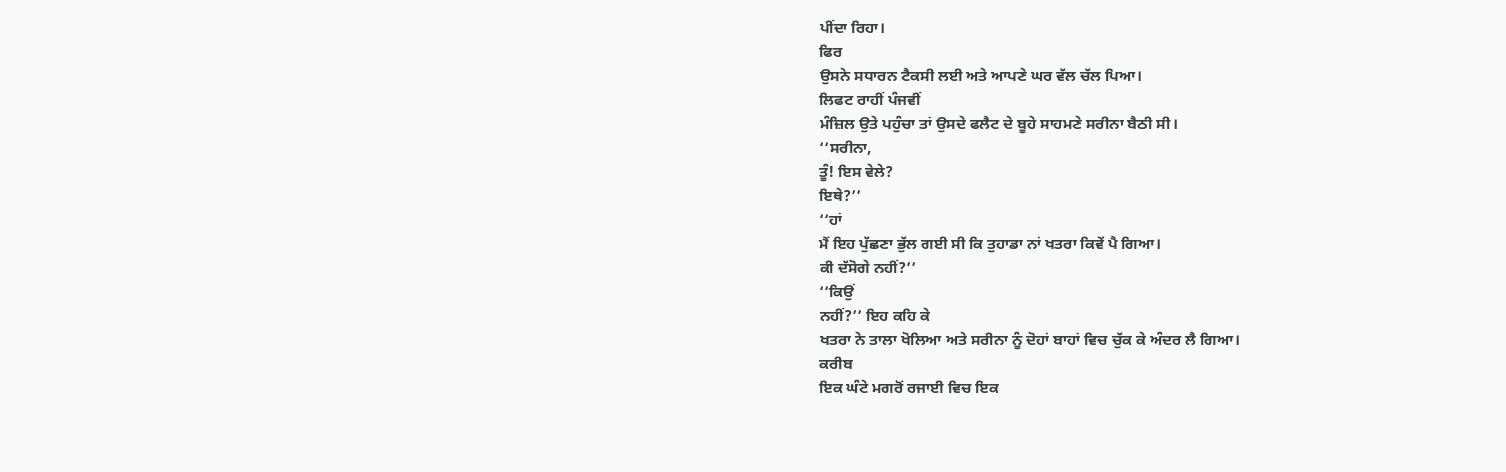ਪੀਂਦਾ ਰਿਹਾ।
ਫਿਰ
ਉਸਨੇ ਸਧਾਰਨ ਟੈਕਸੀ ਲਈ ਅਤੇ ਆਪਣੇ ਘਰ ਵੱਲ ਚੱਲ ਪਿਆ।
ਲਿਫਟ ਰਾਹੀਂ ਪੰਜਵੀਂ
ਮੰਜ਼ਿਲ ਉਤੇ ਪਹੁੰਚਾ ਤਾਂ ਉਸਦੇ ਫਲੈਟ ਦੇ ਬੂਹੇ ਸਾਹਮਣੇ ਸਰੀਨਾ ਬੈਠੀ ਸੀ।
‘‘ਸਰੀਨਾ,
ਤੂੰ! ਇਸ ਵੇਲੇ?
ਇਥੇ?’’
‘‘ਹਾਂ
ਮੈਂ ਇਹ ਪੁੱਛਣਾ ਭੁੱਲ ਗਈ ਸੀ ਕਿ ਤੁਹਾਡਾ ਨਾਂ ਖਤਰਾ ਕਿਵੇਂ ਪੈ ਗਿਆ।
ਕੀ ਦੱਸੋਗੇ ਨਹੀਂ?’’
‘‘ਕਿਉਂ
ਨਹੀਂ?’’ ਇਹ ਕਹਿ ਕੇ
ਖਤਰਾ ਨੇ ਤਾਲਾ ਖੋਲਿਆ ਅਤੇ ਸਰੀਨਾ ਨੂੰ ਦੋਹਾਂ ਬਾਹਾਂ ਵਿਚ ਚੁੱਕ ਕੇ ਅੰਦਰ ਲੈ ਗਿਆ।
ਕਰੀਬ
ਇਕ ਘੰਟੇ ਮਗਰੋਂ ਰਜਾਈ ਵਿਚ ਇਕ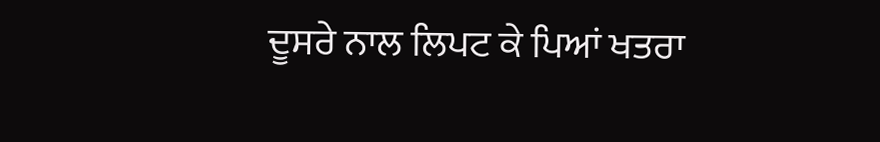ਦੂਸਰੇ ਨਾਲ ਲਿਪਟ ਕੇ ਪਿਆਂ ਖਤਰਾ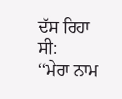ਦੱਸ ਰਿਹਾ ਸੀ:
‘‘ਮੇਰਾ ਨਾਮ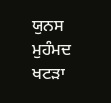ਯੁਨਸ
ਮੁਹੰਮਦ ਖਟੜਾ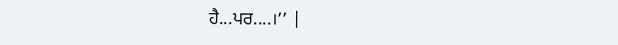ਹੈ...ਪਰ....।’’ |